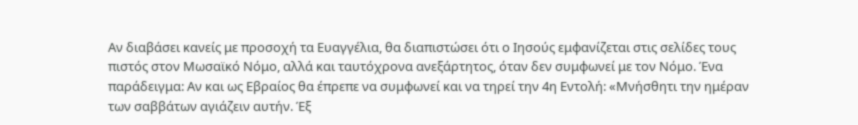Αν διαβάσει κανείς με προσοχή τα Ευαγγέλια, θα διαπιστώσει ότι ο Ιησούς εμφανίζεται στις σελίδες τους πιστός στον Μωσαϊκό Νόμο, αλλά και ταυτόχρονα ανεξάρτητος, όταν δεν συμφωνεί με τον Νόμο. Ένα παράδειγμα: Αν και ως Εβραίος θα έπρεπε να συμφωνεί και να τηρεί την 4η Εντολή: «Μνήσθητι την ημέραν των σαββάτων αγιάζειν αυτήν. Έξ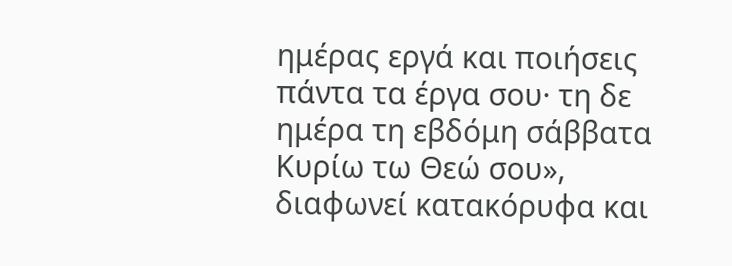ημέρας εργά και ποιήσεις πάντα τα έργα σου· τη δε ημέρα τη εβδόμη σάββατα Κυρίω τω Θεώ σου», διαφωνεί κατακόρυφα και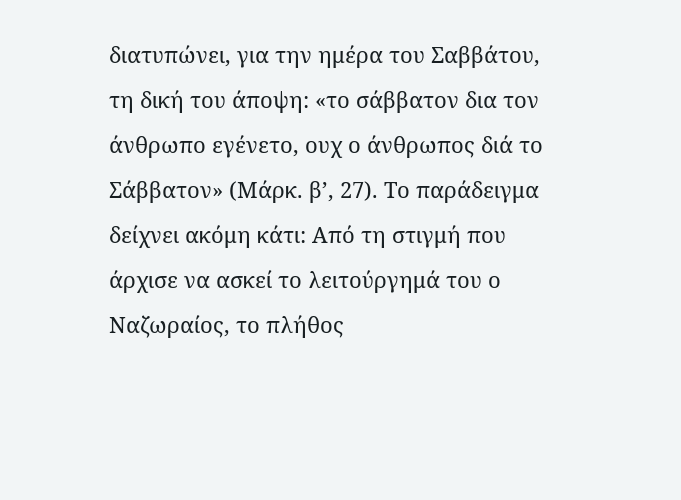διατυπώνει, για την ημέρα του Σαββάτου, τη δική του άποψη: «το σάββατον δια τον άνθρωπο εγένετο, ουχ ο άνθρωπος διά το Σάββατον» (Μάρκ. β’, 27). Το παράδειγμα δείχνει ακόμη κάτι: Από τη στιγμή που άρχισε να ασκεί το λειτούργημά του ο Ναζωραίος, το πλήθος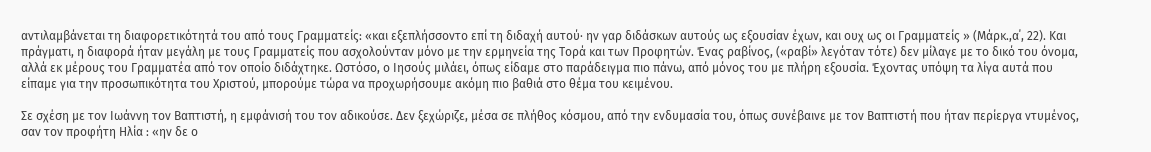αντιλαμβάνεται τη διαφορετικότητά του από τους Γραμματείς: «και εξεπλήσσοντο επί τη διδαχή αυτού· ην γαρ διδάσκων αυτούς ως εξουσίαν έχων, και ουχ ως οι Γραμματείς » (Μάρκ.,α΄, 22). Και πράγματι, η διαφορά ήταν μεγάλη με τους Γραμματείς που ασχολούνταν μόνο με την ερμηνεία της Τορά και των Προφητών. Ένας ραβίνος, («ραβί» λεγόταν τότε) δεν μίλαγε με το δικό του όνομα, αλλά εκ μέρους του Γραμματέα από τον οποίο διδάχτηκε. Ωστόσο, ο Ιησούς μιλάει, όπως είδαμε στο παράδειγμα πιο πάνω, από μόνος του με πλήρη εξουσία. Έχοντας υπόψη τα λίγα αυτά που είπαμε για την προσωπικότητα του Χριστού, μπορούμε τώρα να προχωρήσουμε ακόμη πιο βαθιά στο θέμα του κειμένου.

Σε σχέση με τον Ιωάννη τον Βαπτιστή, η εμφάνισή του τον αδικούσε. Δεν ξεχώριζε, μέσα σε πλήθος κόσμου, από την ενδυμασία του, όπως συνέβαινε με τον Βαπτιστή που ήταν περίεργα ντυμένος, σαν τον προφήτη Ηλία : «ην δε ο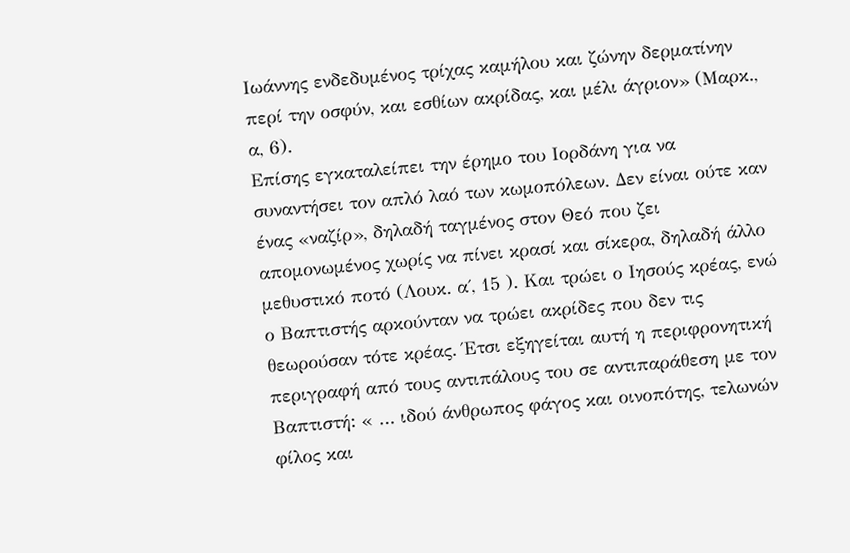Ιωάννης ενδεδυμένος τρίχας καμήλου και ζώνην δερματίνην περί την οσφύν, και εσθίων ακρίδας, και μέλι άγριον» (Μαρκ., α, 6).
Επίσης εγκαταλείπει την έρημο του Ιορδάνη για να συναντήσει τον απλό λαό των κωμοπόλεων. Δεν είναι ούτε καν ένας «ναζίρ», δηλαδή ταγμένος στον Θεό που ζει απομονωμένος χωρίς να πίνει κρασί και σίκερα, δηλαδή άλλο μεθυστικό ποτό (Λουκ. α΄, 15 ). Και τρώει ο Ιησούς κρέας, ενώ ο Βαπτιστής αρκούνταν να τρώει ακρίδες που δεν τις θεωρούσαν τότε κρέας. Έτσι εξηγείται αυτή η περιφρονητική περιγραφή από τους αντιπάλους του σε αντιπαράθεση με τον Βαπτιστή: « … ιδού άνθρωπος φάγος και οινοπότης, τελωνών φίλος και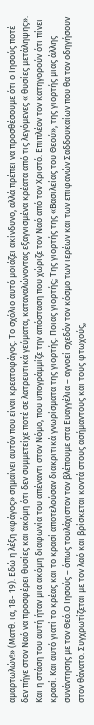αμαρτωλών!» (Ματθ. ια, 18- 19). Εδώ η λέξη «φάγος» σημαίνει αυτόν που είναι κρεατοφάγος. Το σχόλιο αυτό μοιάζει ακίνδυνο, αλλά πρέπει να προσθέσουμε ότι ο Ιησούς ποτέ δεν πήγε στον Ναό να προσφέρει θυσίες και ακόμη ότι δεν συμμετείχε ποτέ σε λατρευτικά γεύματα, καταναλώνοντας εξαγνισμένα κρέατα από τις λεγόμενες « θυσίες μετάληψης». Και η στάση του αυτή ήταν μια ακόμη διαφωνία του απέναντι στον Νόμο, που υπογράμμίζε την απόσταση που χώριζε τον Ναό από τον Χριστό. Επιπλέον τον κατηγορούν ότι πίνει κρασί. Και αυτό γιατί το κρέας και το κρασί αποτελούσαν διακριτικά γνωρίσματα της γιορτής. Ποιας γιορτής; Της γιορτής της «Βασιλείας του Θεού», της γιορτής μιας άλλης συνάντησης με τον Θεό.Ο Ιησούς – όπως τουλάχιστον τον βλέπουμε στα Ευαγγέλια – αγνοεί σχεδόν τον κόσμο των ιερέων και των επιφανών Σαδδουκαίων που θα τον οδηγήσουν στον θάνατο. Συγχρωτίζεται με τον λαό και βρίσκεται κοντά στους ασήμαντους και τους φτωχούς,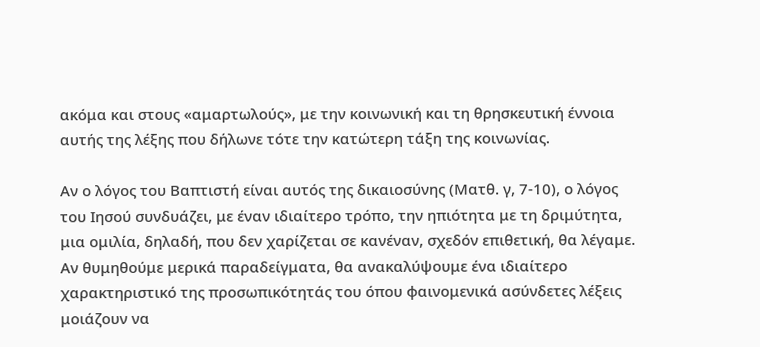ακόμα και στους «αμαρτωλούς», με την κοινωνική και τη θρησκευτική έννοια αυτής της λέξης που δήλωνε τότε την κατώτερη τάξη της κοινωνίας.

Αν ο λόγος του Βαπτιστή είναι αυτός της δικαιοσύνης (Ματθ. γ, 7-10), ο λόγος του Ιησού συνδυάζει, με έναν ιδιαίτερο τρόπο, την ηπιότητα με τη δριμύτητα, μια ομιλία, δηλαδή, που δεν χαρίζεται σε κανέναν, σχεδόν επιθετική, θα λέγαμε. Αν θυμηθούμε μερικά παραδείγματα, θα ανακαλύψουμε ένα ιδιαίτερο χαρακτηριστικό της προσωπικότητάς του όπου φαινομενικά ασύνδετες λέξεις μοιάζουν να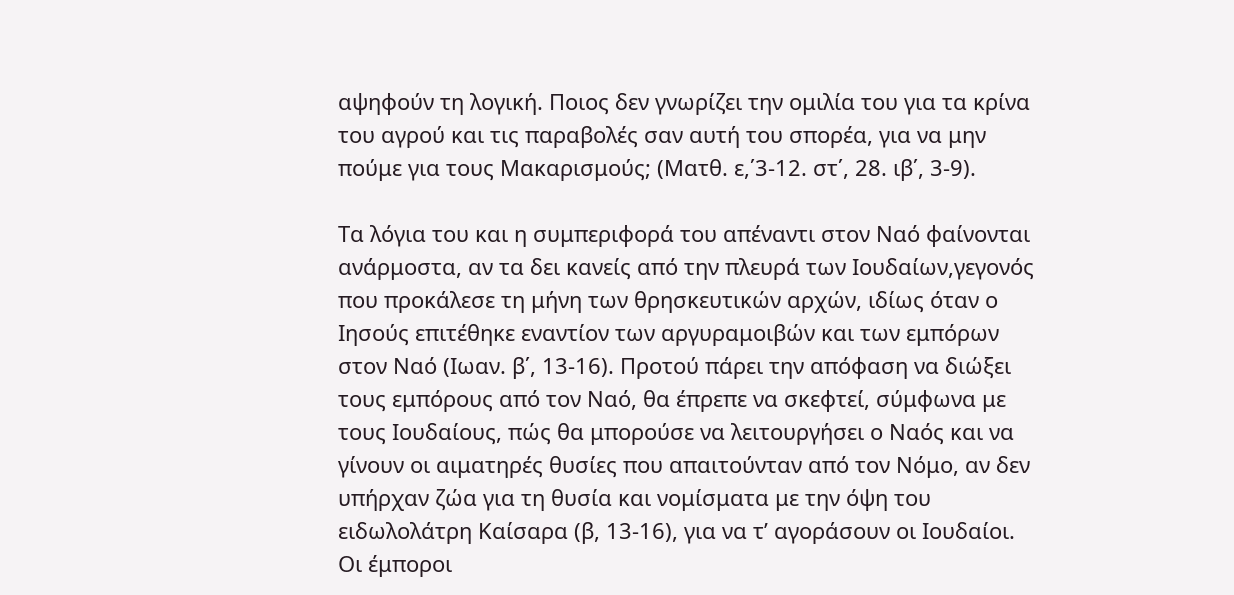αψηφούν τη λογική. Ποιος δεν γνωρίζει την ομιλία του για τα κρίνα του αγρού και τις παραβολές σαν αυτή του σπορέα, για να μην πούμε για τους Μακαρισμούς; (Ματθ. ε,΄3-12. στ΄, 28. ιβ΄, 3-9).

Τα λόγια του και η συμπεριφορά του απέναντι στον Ναό φαίνονται ανάρμοστα, αν τα δει κανείς από την πλευρά των Ιουδαίων,γεγονός που προκάλεσε τη μήνη των θρησκευτικών αρχών, ιδίως όταν ο Ιησούς επιτέθηκε εναντίον των αργυραμοιβών και των εμπόρων στον Ναό (Ιωαν. β΄, 13-16). Προτού πάρει την απόφαση να διώξει τους εμπόρους από τον Ναό, θα έπρεπε να σκεφτεί, σύμφωνα με τους Ιουδαίους, πώς θα μπορούσε να λειτουργήσει ο Ναός και να γίνουν οι αιματηρές θυσίες που απαιτούνταν από τον Νόμο, αν δεν υπήρχαν ζώα για τη θυσία και νομίσματα με την όψη του ειδωλολάτρη Καίσαρα (β, 13-16), για να τ’ αγοράσουν οι Ιουδαίοι. Οι έμποροι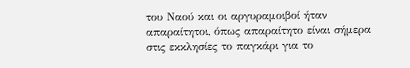του Ναού και οι αργυραμοιβοί ήταν απαραίτητοι, όπως απαραίτητο είναι σήμερα στις εκκλησίες το παγκάρι για το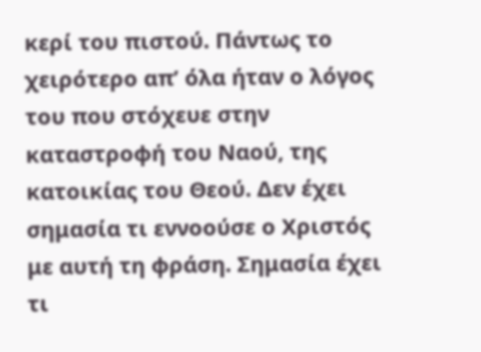κερί του πιστού. Πάντως το χειρότερο απ’ όλα ήταν ο λόγος του που στόχευε στην καταστροφή του Ναού, της κατοικίας του Θεού. Δεν έχει σημασία τι εννοούσε ο Χριστός με αυτή τη φράση. Σημασία έχει τι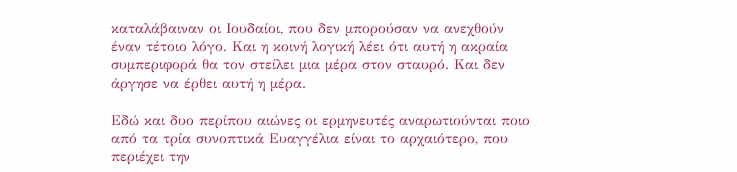καταλάβαιναν οι Ιουδαίοι, που δεν μπορούσαν να ανεχθούν έναν τέτοιο λόγο. Και η κοινή λογική λέει ότι αυτή η ακραία συμπεριφορά θα τον στείλει μια μέρα στον σταυρό. Και δεν άργησε να έρθει αυτή η μέρα.

Εδώ και δυο περίπου αιώνες οι ερμηνευτές αναρωτιούνται ποιο από τα τρία συνοπτικά Ευαγγέλια είναι το αρχαιότερο, που περιέχει την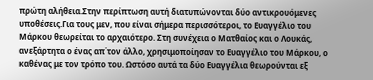πρώτη αλήθεια.Στην περίπτωση αυτή διατυπώνονται δύο αντικρουόμενες υποθέσεις.Για τους μεν, που είναι σήμερα περισσότεροι, το Ευαγγέλιο του Μάρκου θεωρείται το αρχαιότερο. Στη συνέχεια ο Ματθαίος και ο Λουκάς, ανεξάρτητα ο ένας απ΄τον άλλο, χρησιμοποίησαν το Ευαγγέλιο του Μάρκου, ο καθένας με τον τρόπο του. Ωστόσο αυτά τα δύο Ευαγγέλια θεωρούνται εξ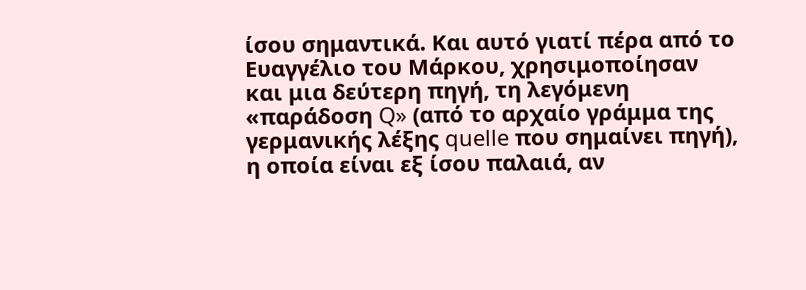ίσου σημαντικά. Και αυτό γιατί πέρα από το Ευαγγέλιο του Μάρκου, χρησιμοποίησαν και μια δεύτερη πηγή, τη λεγόμενη «παράδοση Q» (από το αρχαίο γράμμα της γερμανικής λέξης quelle που σημαίνει πηγή), η οποία είναι εξ ίσου παλαιά, αν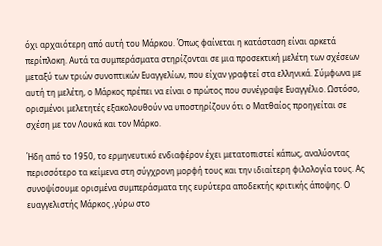όχι αρχαιότερη από αυτή του Μάρκου. Όπως φαίνεται η κατάσταση είναι αρκετά περίπλοκη. Αυτά τα συμπεράσματα στηρίζονται σε μια προσεκτική μελέτη των σχέσεων μεταξύ των τριών συνοπτικών Ευαγγελίων, που είχαν γραφτεί στα ελληνικά. Σύμφωνα με αυτή τη μελέτη, ο Μάρκος πρέπει να είναι ο πρώτος που συνέγραψε Ευαγγέλιο. Ωστόσο, ορισμένοι μελετητές εξακολουθούν να υποστηρίζουν ότι ο Ματθαίος προηγείται σε σχέση με τον Λουκά και τον Μάρκο.

Ήδη από το 1950, το ερμηνευτικό ενδιαφέρον έχει μετατοπιστεί κάπως, αναλύοντας περισσότερο τα κείμενα στη σύγχρονη μορφή τους και την ιδιαίτερη φιλολογία τους. Ας συνοψίσουμε ορισμένα συμπεράσματα της ευρύτερα αποδεκτής κριτικής άποψης. Ο ευαγγελιστής Μάρκος ,γύρω στο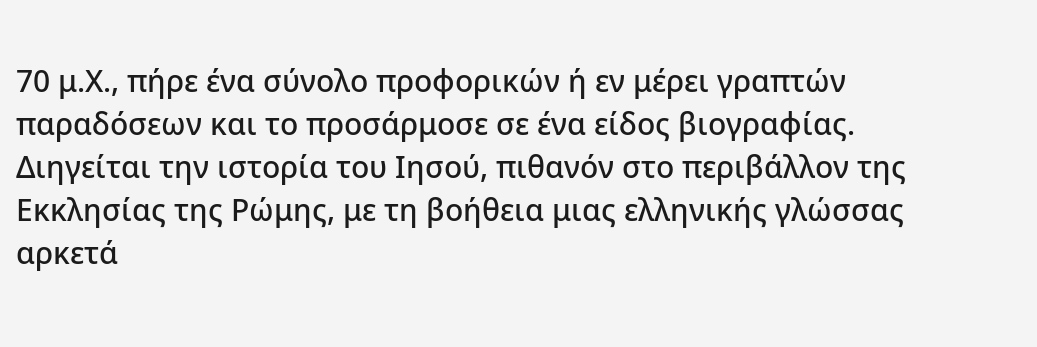70 μ.Χ., πήρε ένα σύνολο προφορικών ή εν μέρει γραπτών παραδόσεων και το προσάρμοσε σε ένα είδος βιογραφίας. Διηγείται την ιστορία του Ιησού, πιθανόν στο περιβάλλον της Εκκλησίας της Ρώμης, με τη βοήθεια μιας ελληνικής γλώσσας αρκετά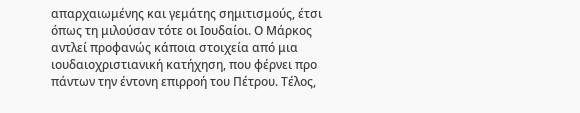απαρχαιωμένης και γεμάτης σημιτισμούς, έτσι όπως τη μιλούσαν τότε οι Ιουδαίοι. Ο Μάρκος αντλεί προφανώς κάποια στοιχεία από μια ιουδαιοχριστιανική κατήχηση, που φέρνει προ πάντων την έντονη επιρροή του Πέτρου. Τέλος,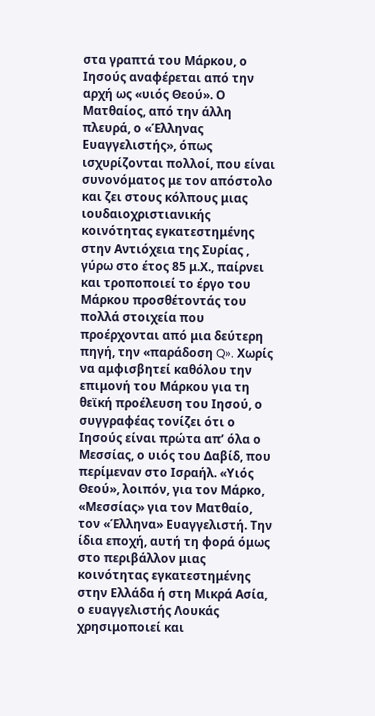στα γραπτά του Μάρκου, ο Ιησούς αναφέρεται από την αρχή ως «υιός Θεού». Ο Ματθαίος, από την άλλη πλευρά, ο «Έλληνας Ευαγγελιστής», όπως ισχυρίζονται πολλοί, που είναι συνονόματος με τον απόστολο και ζει στους κόλπους μιας ιουδαιοχριστιανικής κοινότητας εγκατεστημένης στην Αντιόχεια της Συρίας , γύρω στο έτος 85 μ.Χ., παίρνει και τροποποιεί το έργο του Μάρκου προσθέτοντάς του πολλά στοιχεία που προέρχονται από μια δεύτερη πηγή, την «παράδοση Q». Χωρίς να αμφισβητεί καθόλου την επιμονή του Μάρκου για τη θεϊκή προέλευση του Ιησού, ο συγγραφέας τονίζει ότι ο Ιησούς είναι πρώτα απ’ όλα ο Μεσσίας, ο υιός του Δαβίδ, που περίμεναν στο Ισραήλ. «Υιός Θεού», λοιπόν, για τον Μάρκο, «Μεσσίας» για τον Ματθαίο, τον «Έλληνα» Ευαγγελιστή. Την ίδια εποχή, αυτή τη φορά όμως στο περιβάλλον μιας κοινότητας εγκατεστημένης στην Ελλάδα ή στη Μικρά Ασία, ο ευαγγελιστής Λουκάς χρησιμοποιεί και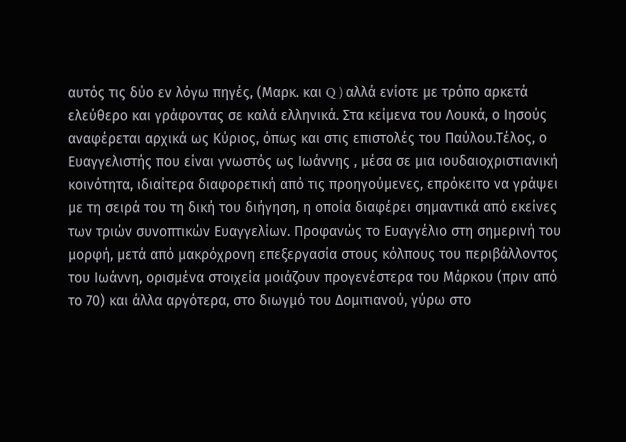αυτός τις δύο εν λόγω πηγές, (Μαρκ. και Q ) αλλά ενίοτε με τρόπο αρκετά ελεύθερο και γράφοντας σε καλά ελληνικά. Στα κείμενα του Λουκά, ο Ιησούς αναφέρεται αρχικά ως Κύριος, όπως και στις επιστολές του Παύλου.Τέλος, ο Ευαγγελιστής που είναι γνωστός ως Ιωάννης , μέσα σε μια ιουδαιοχριστιανική κοινότητα, ιδιαίτερα διαφορετική από τις προηγούμενες, επρόκειτο να γράψει με τη σειρά του τη δική του διήγηση, η οποία διαφέρει σημαντικά από εκείνες των τριών συνοπτικών Ευαγγελίων. Προφανώς το Ευαγγέλιο στη σημερινή του μορφή, μετά από μακρόχρονη επεξεργασία στους κόλπους του περιβάλλοντος του Ιωάννη, ορισμένα στοιχεία μοιάζουν προγενέστερα του Μάρκου (πριν από το 70) και άλλα αργότερα, στο διωγμό του Δομιτιανού, γύρω στο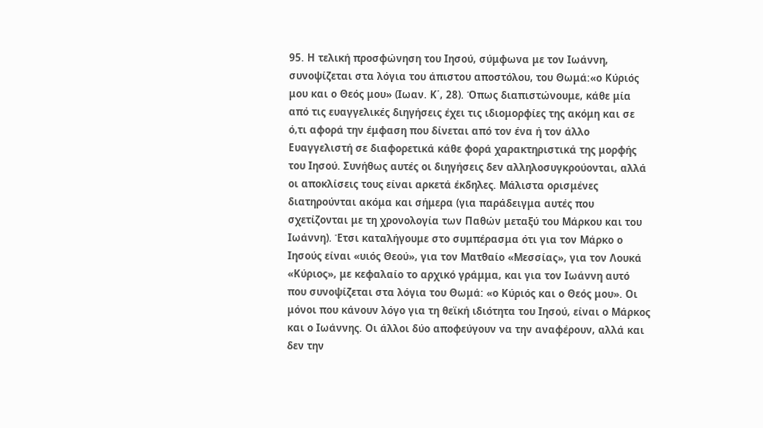95. Η τελική προσφώνηση του Ιησού, σύμφωνα με τον Ιωάννη, συνοψίζεται στα λόγια του άπιστου αποστόλου, του Θωμά:«ο Κύριός μου και ο Θεός μου» (Ιωαν. Κ΄, 28). Όπως διαπιστώνουμε, κάθε μία από τις ευαγγελικές διηγήσεις έχει τις ιδιομορφίες της ακόμη και σε ό,τι αφορά την έμφαση που δίνεται από τον ένα ή τον άλλο Ευαγγελιστή σε διαφορετικά κάθε φορά χαρακτηριστικά της μορφής του Ιησού. Συνήθως αυτές οι διηγήσεις δεν αλληλοσυγκρούονται, αλλά οι αποκλίσεις τους είναι αρκετά έκδηλες. Μάλιστα ορισμένες διατηρούνται ακόμα και σήμερα (για παράδειγμα αυτές που σχετίζονται με τη χρονολογία των Παθών μεταξύ του Μάρκου και του Ιωάννη). Έτσι καταλήγουμε στο συμπέρασμα ότι για τον Μάρκο ο Ιησούς είναι «υιός Θεού», για τον Ματθαίο «Μεσσίας», για τον Λουκά «Κύριος», με κεφαλαίο το αρχικό γράμμα, και για τον Ιωάννη αυτό που συνοψίζεται στα λόγια του Θωμά: «ο Κύριός και ο Θεός μου». Οι μόνοι που κάνουν λόγο για τη θεϊκή ιδιότητα του Ιησού, είναι ο Μάρκος και ο Ιωάννης. Οι άλλοι δύο αποφεύγουν να την αναφέρουν, αλλά και δεν την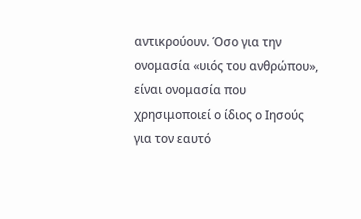αντικρούουν. Όσο για την ονομασία «υιός του ανθρώπου», είναι ονομασία που χρησιμοποιεί ο ίδιος ο Ιησούς για τον εαυτό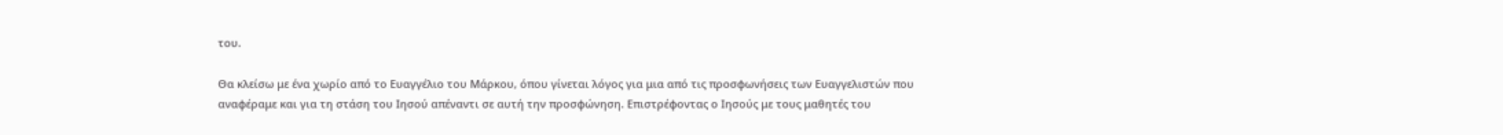του.

Θα κλείσω με ένα χωρίο από το Ευαγγέλιο του Μάρκου, όπου γίνεται λόγος για μια από τις προσφωνήσεις των Ευαγγελιστών που αναφέραμε και για τη στάση του Ιησού απέναντι σε αυτή την προσφώνηση. Επιστρέφοντας ο Ιησούς με τους μαθητές του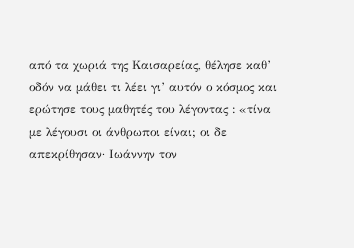από τα χωριά της Καισαρείας, θέλησε καθ’ οδόν να μάθει τι λέει γι’ αυτόν ο κόσμος και ερώτησε τους μαθητές του λέγοντας : «τίνα με λέγουσι οι άνθρωποι είναι; οι δε απεκρίθησαν· Ιωάννην τον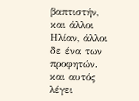βαπτιστήν, και άλλοι Ηλίαν, άλλοι δε ένα των προφητών. και αυτός λέγει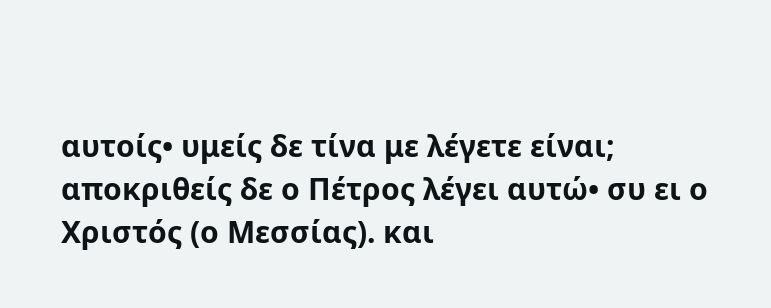αυτοίς• υμείς δε τίνα με λέγετε είναι; αποκριθείς δε ο Πέτρος λέγει αυτώ• συ ει ο Χριστός (ο Μεσσίας). και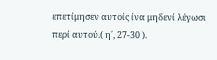επετίμησεν αυτοίς ίνα μηδενί λέγωσι περί αυτού.( η΄, 27-30 ).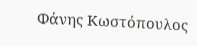Φάνης Κωστόπουλος